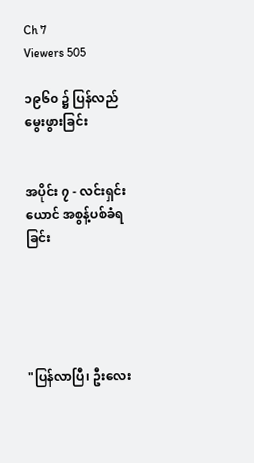Ch 7
Viewers 505

၁၉၆၀ ၌ ပြန်လည်မွေးဖွားခြင်း


အပိုင်း ၇ - လင်းရှင်းယောင် အစွန့်ပစ်ခံရခြင်း





"ပြန်လာပြီ၊ ဦးလေး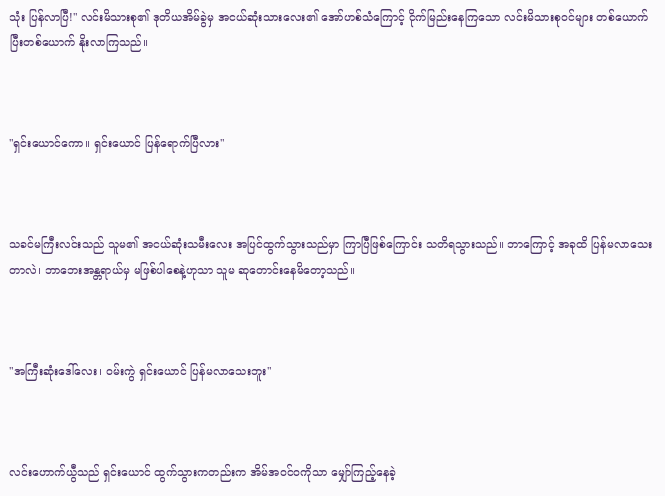သုံး ပြန်လာပြီ!" လင်းမိသားစု၏ ဒုတိယအိမ်ခွဲမှ အငယ်ဆုံးသားလေး၏ အော်ဟစ်သံကြောင့် ငိုက်မြည်းနေကြသော လင်းမိသားစုဝင်များ တစ်ယောက်ပြီးတစ်ယောက် နိုးလာကြသည်။



"ရှင်းယောင်ကော။ ရှင်းယောင် ပြန်ရောက်ပြီလား"



သခင်မကြီးလင်းသည် သူမ၏ အငယ်ဆုံးသမီးလေး အပြင်ထွက်သွားသည်မှာ ကြာပြီဖြစ်ကြောင်း သတိရသွားသည်။ ဘာကြောင့် အခုထိ ပြန်မလာသေးတာလဲ၊ ဘာဘေးအန္တရာယ်မှ မဖြစ်ပါစေနဲ့ဟုသာ သူမ ဆုတောင်းနေမိတော့သည်။



"အကြီးဆုံးဒေါ်လေး၊ ဝမ်းကွဲ ရှင်းယောင် ပြန်မလာသေးဘူး"



လင်းဟောက်ယွီသည် ရှင်းယောင် ထွက်သွားကတည်းက အိမ်အဝင်ဝကိုသာ မျှော်ကြည့်နေခဲ့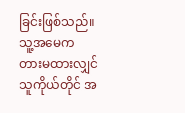ခြင်းဖြစ်သည်။ သူ့အမေက တားမထားလျှင် သူကိုယ်တိုင် အ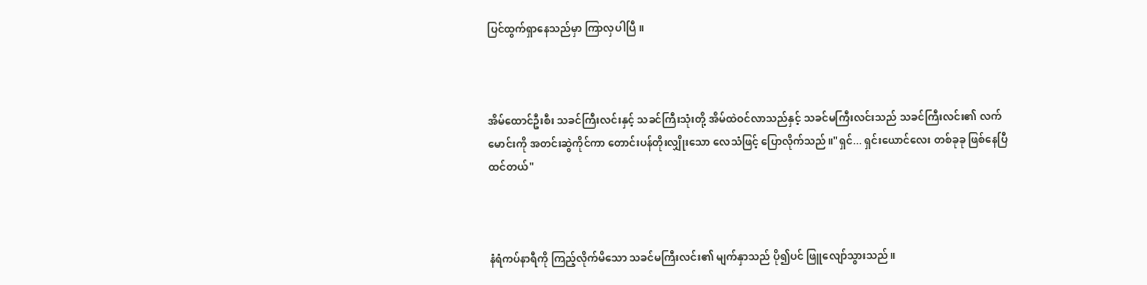ပြင်ထွက်ရှာနေသည်မှာ ကြာလှပါပြီ။



အိမ်ထောင်ဦးစီး သခင်ကြီးလင်းနှင့် သခင်ကြီးသုံးတို့ အိမ်ထဲဝင်လာသည်နှင့် သခင်မကြီးလင်းသည် သခင်ကြီးလင်း၏ လက်မောင်းကို အတင်းဆွဲကိုင်ကာ တောင်းပန်တိုးလျှိုးသော လေသံဖြင့် ပြောလိုက်သည်။"ရှင်... ရှင်းယောင်လေး တစ်ခုခု ဖြစ်နေပြီ ထင်တယ်"



နံရံကပ်နာရီကို ကြည့်လိုက်မိသော သခင်မကြီးလင်း၏ မျက်နှာသည် ပို၍ပင် ဖြူလျော်သွားသည်။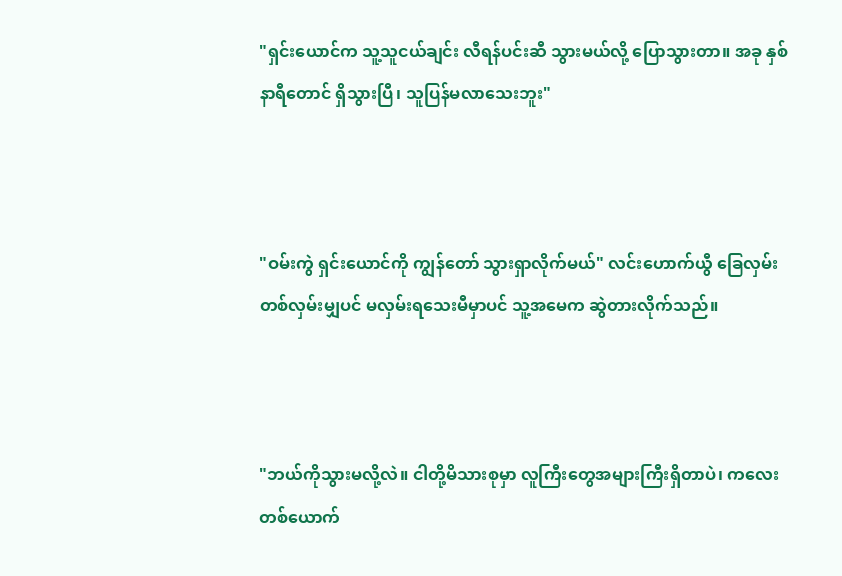"ရှင်းယောင်က သူ့သူငယ်ချင်း လီရန်ပင်းဆီ သွားမယ်လို့ ပြောသွားတာ။ အခု နှစ်နာရီတောင် ရှိသွားပြီ၊ သူပြန်မလာသေးဘူး"



"ဝမ်းကွဲ ရှင်း‌ယောင်ကို ကျွန်တော် သွားရှာလိုက်မယ်" လင်းဟောက်ယွီ ခြေလှမ်းတစ်လှမ်းမျှပင် မလှမ်းရသေးမီမှာပင် သူ့အမေက ဆွဲတားလိုက်သည်။



"ဘယ်ကိုသွားမလို့လဲ။ ငါတို့မိသားစုမှာ လူကြီးတွေအများကြီးရှိတာပဲ၊ ကလေးတစ်ယောက်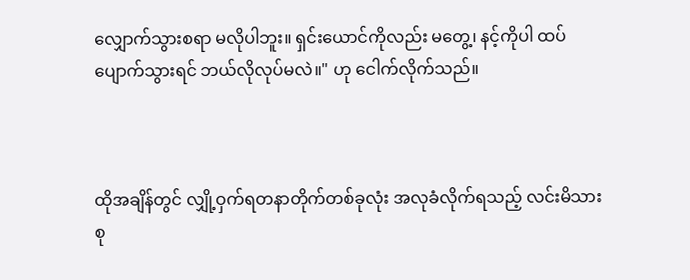လျှောက်သွားစရာ မလိုပါဘူး။ ရှင်းယောင်ကိုလည်း မတွေ့၊ နင့်ကိုပါ ထပ်ပျောက်သွားရင် ဘယ်လိုလုပ်မလဲ။" ဟု ငေါက်လိုက်သည်။



ထိုအချိန်တွင် လျှို့ဝှက်ရတနာတိုက်တစ်ခုလုံး အလုခံလိုက်ရသည့် လင်းမိသားစု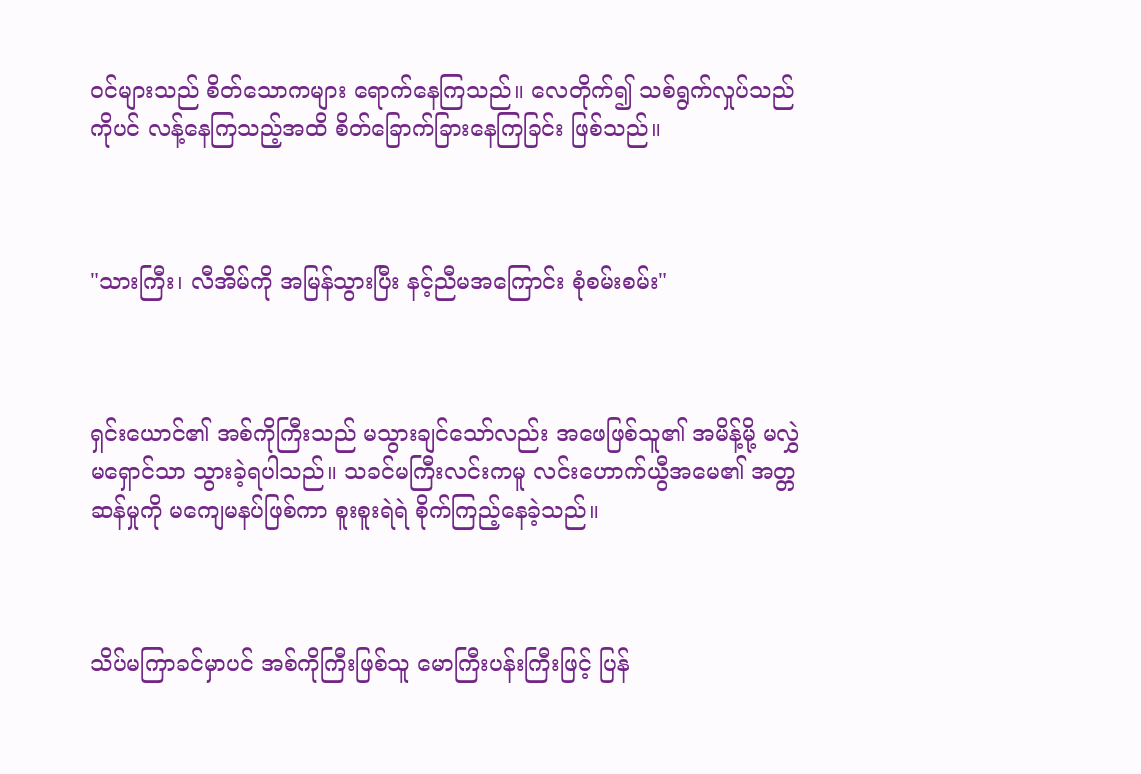ဝင်များသည် စိတ်သောကများ ရောက်နေကြသည်။ လေတိုက်၍ သစ်ရွက်လှုပ်သည်ကိုပင် လန့်နေကြသည့်အထိ စိတ်ခြောက်ခြားနေကြခြင်း ဖြစ်သည်။



"သားကြီး၊ လီအိမ်ကို အမြန်သွားပြီး နင့်ညီမအကြောင်း စုံစမ်းစမ်း"



ရှင်းယောင်၏ အစ်ကိုကြီးသည် မသွားချင်သော်လည်း အဖေဖြစ်သူ၏ အမိန့်မို့ မလွှဲမရှောင်သာ သွားခဲ့ရပါသည်။ သခင်မကြီးလင်းကမူ လင်းဟောက်ယွီအမေ၏ အတ္တဆန်မှုကို မကျေမနပ်ဖြစ်ကာ စူးစူးရဲရဲ စိုက်ကြည့်နေခဲ့သည်။



သိပ်မကြာခင်မှာပင် အစ်ကိုကြီးဖြစ်သူ မောကြီးပန်းကြီးဖြင့် ပြန်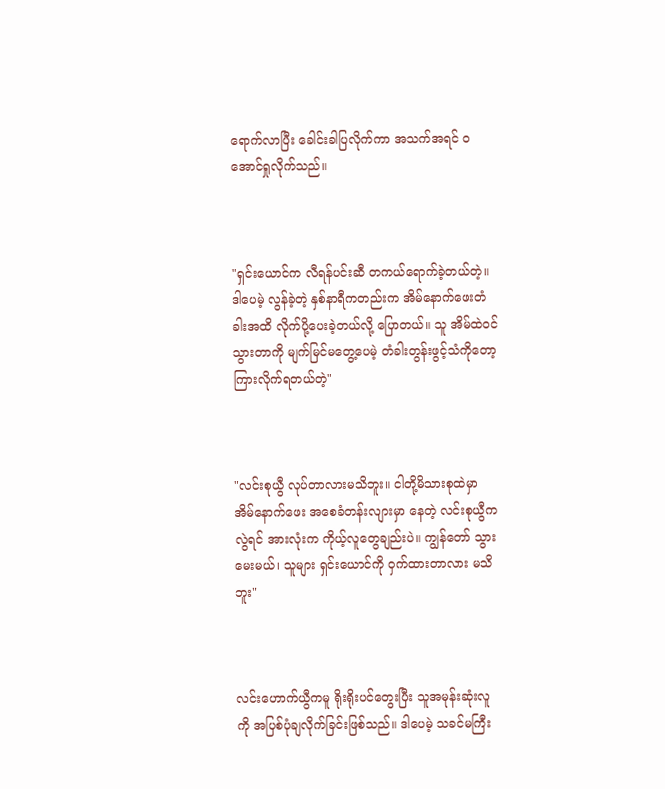ရောက်လာပြီး ခေါင်းခါပြလိုက်ကာ အသက်အရင် ဝအောင်ရှုလိုက်သည်။



"ရှင်းယောင်က လီရန်ပင်းဆီ တကယ်ရောက်ခဲ့တယ်တဲ့။ ဒါပေမဲ့ လွန်ခဲ့တဲ့ နှစ်နာရီကတည်းက အိမ်နောက်ဖေးတံခါးအထိ လိုက်ပို့ပေးခဲ့တယ်လို့ ပြောတယ်။ သူ အိမ်ထဲဝင်သွားတာကို မျက်မြင်မတွေ့ပေမဲ့ တံခါးတွန်းဖွင့်သံကိုတော့ ကြားလိုက်ရတယ်တဲ့"



"လင်းစုယွီ လုပ်တာလားမသိဘူး။ ငါတို့မိသားစုထဲမှာ အိမ်နောက်ဖေး အစေခံတန်းလျားမှာ နေတဲ့ လင်းစုယွီကလွဲရင် အားလုံးက ကိုယ့်လူတွေချည်းပဲ။ ကျွန်တော် သွားမေးမယ်၊ သူများ ရှင်းယောင်ကို ဝှက်ထားတာလား မသိဘူး"



လင်းဟောက်ယွီကမူ ရိုးရိုးပင်တွေးပြီး သူအမုန်းဆုံးလူကို အပြစ်ပုံချလိုက်ခြင်းဖြစ်သည်။ ဒါပေမဲ့ သခင်မကြီး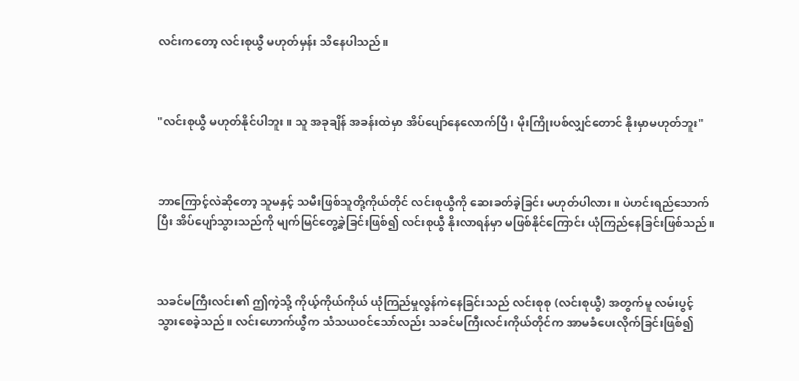လင်းကတော့ လင်းစုယွီ မဟုတ်မှန်း သိနေပါသည်။



"လင်းစုယွီ မဟုတ်နိုင်ပါဘူး။ သူ အခုချိန် အခန်းထဲမှာ အိပ်ပျော်နေလောက်ပြီ၊ မိုးကြိုးပစ်လျှင်တောင် နိုးမှာမဟုတ်ဘူး"



ဘာကြောင့်လဲဆိုတော့ သူမနှင့် သမီးဖြစ်သူတို့ကိုယ်တိုင် လင်းစုယွီကို ဆေးခတ်ခဲ့ခြင်း မဟုတ်ပါလား။ ပဲဟင်းရည်သောက်ပြီး အိပ်ပျော်သွားသည်ကို မျက်မြင်တွေ့ခဲ့ခြင်းဖြစ်၍ လင်းစုယွီ နိုးလာရန်မှာ မဖြစ်နိုင်ကြောင်း ယုံကြည်နေခြင်းဖြစ်သည်။



သခင်မကြီးလင်း၏ ဤကဲ့သို့ ကိုယ့်ကိုယ်ကိုယ် ယုံကြည်မှုလွန်ကဲနေခြင်းသည် လင်းစုစု (လင်းစုယွီ) အတွက်မူ လမ်းပွင့်သွားစေခဲ့သည်။ လင်းဟောက်ယွီက သံသယဝင်သော်လည်း သခင်မကြီးလင်းကိုယ်တိုင်က အာမခံပေးလိုက်ခြင်းဖြစ်၍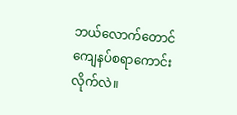ဘယ်လောက်တောင် ကျေနပ်စရာကောင်းလိုက်လဲ။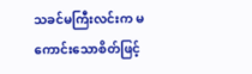သခင်မကြီးလင်းက မကောင်းသောစိတ်ဖြင့်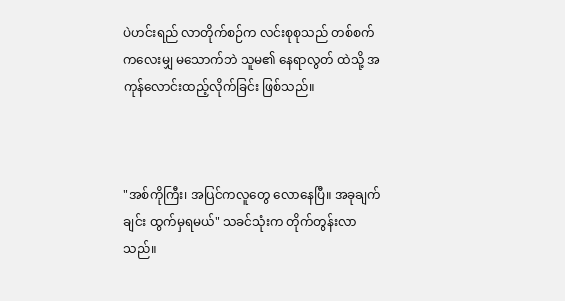ပဲဟင်းရည် လာတိုက်စဉ်က လင်းစုစုသည် တစ်စက်ကလေးမျှ မသောက်ဘဲ သူမ၏ နေရာလွတ် ထဲသို့ အကုန်လောင်းထည့်လိုက်ခြင်း ဖြစ်သည်။



"အစ်ကိုကြီး၊ အပြင်ကလူတွေ လောနေပြီ။ အခုချက်ချင်း ထွက်မှရမယ်" သခင်သုံးက တိုက်တွန်းလာသည်။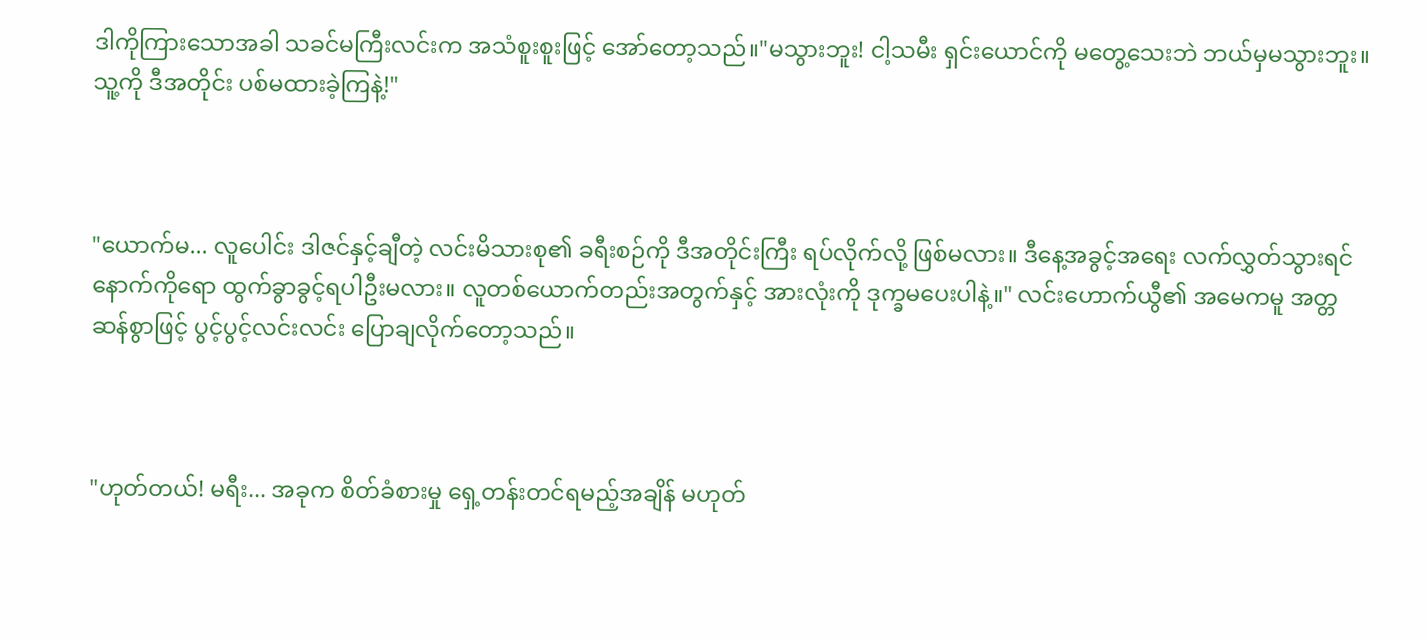ဒါကိုကြားသောအခါ သခင်မကြီးလင်းက အသံစူးစူးဖြင့် အော်တော့သည်။"မသွားဘူး! ငါ့သမီး ရှင်းယောင်ကို မတွေ့သေးဘဲ ဘယ်မှမသွားဘူး။ သူ့ကို ဒီအတိုင်း ပစ်မထားခဲ့ကြနဲ့!"



"ယောက်မ... လူပေါင်း ဒါဇင်နှင့်ချီတဲ့ လင်းမိသားစု၏ ခရီးစဉ်ကို ဒီအတိုင်းကြီး ရပ်လိုက်လို့ ဖြစ်မလား။ ဒီနေ့အခွင့်အရေး လက်လွှတ်သွားရင် နောက်ကိုရော ထွက်ခွာခွင့်ရပါဦးမလား။ လူတစ်ယောက်တည်းအတွက်နှင့် အားလုံးကို ဒုက္ခမပေးပါနဲ့။" လင်းဟောက်ယွီ၏ အမေကမူ အတ္တဆန်စွာဖြင့် ပွင့်ပွင့်လင်းလင်း ပြောချလိုက်တော့သည်။



"ဟုတ်တယ်! မရီး... အခုက စိတ်ခံစားမှု ရှေ့တန်းတင်ရမည့်အချိန် မဟုတ်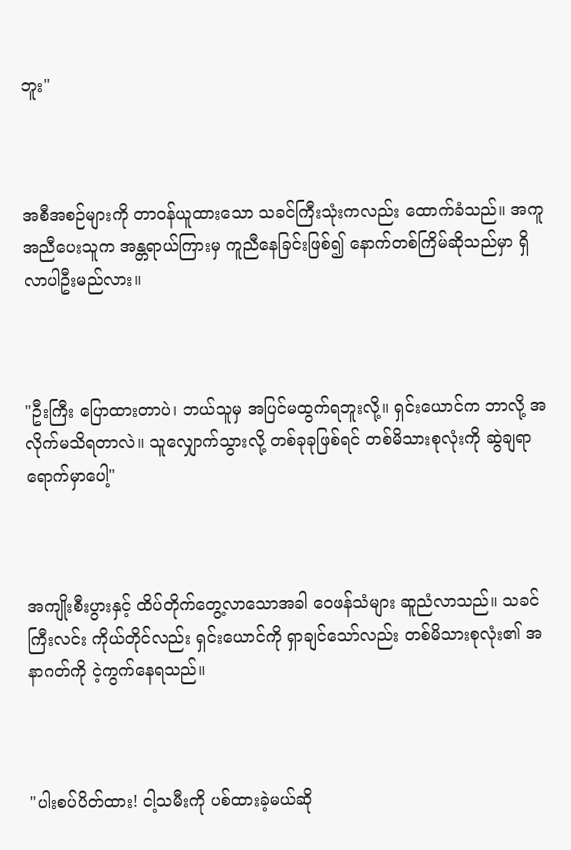ဘူး"



အစီအစဉ်များကို တာဝန်ယူထားသော သခင်ကြီးသုံးကလည်း ထောက်ခံသည်။ အကူအညီပေးသူက အန္တရာယ်ကြားမှ ကူညီနေခြင်းဖြစ်၍ နောက်တစ်ကြိမ်ဆိုသည်မှာ ရှိလာပါဦးမည်လား။



"ဦးကြီး ပြောထားတာပဲ၊ ဘယ်သူမှ အပြင်မထွက်ရဘူးလို့။ ရှင်းယောင်က ဘာလို့ အလိုက်မသိရတာလဲ။ သူလျှောက်သွားလို့ တစ်ခုခုဖြစ်ရင် တစ်မိသားစုလုံးကို ဆွဲချရာ ရောက်မှာပေါ့"



အကျိုးစီးပွားနှင့် ထိပ်တိုက်တွေ့လာသောအခါ ဝေဖန်သံများ ဆူညံလာသည်။ သခင်ကြီးလင်း ကိုယ်တိုင်လည်း ရှင်းယောင်ကို ရှာချင်သော်လည်း တစ်မိသားစုလုံး၏ အနာဂတ်ကို ငဲ့ကွက်နေရသည်။



"ပါးစပ်ပိတ်ထား! ငါ့သမီးကို ပစ်ထားခဲ့မယ်ဆို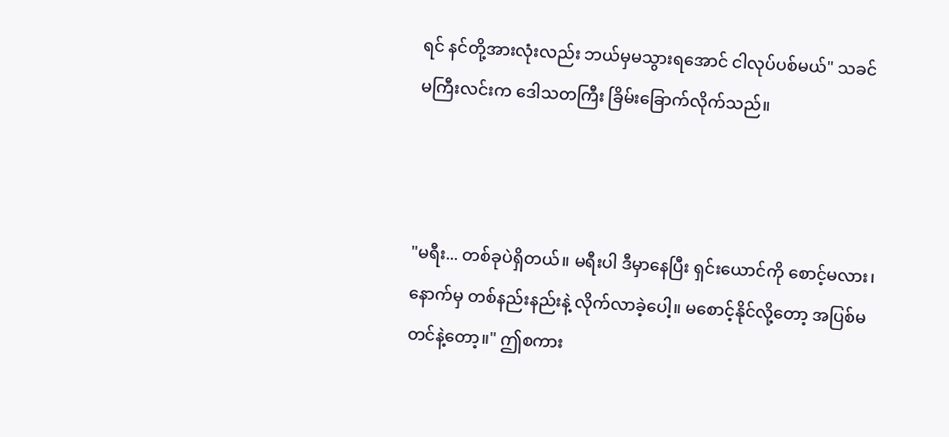ရင် နင်တို့အားလုံးလည်း ဘယ်မှမသွားရအောင် ငါလုပ်ပစ်မယ်" သခင်မကြီးလင်းက ဒေါသတကြီး ခြိမ်းခြောက်လိုက်သည်။



"မရီး... တစ်ခုပဲရှိတယ်။ မရီးပါ ဒီမှာနေပြီး ရှင်းယောင်ကို စောင့်မလား၊ နောက်မှ တစ်နည်းနည်းနဲ့ လိုက်လာခဲ့ပေါ့။ မစောင့်နိုင်လို့တော့ အပြစ်မတင်နဲ့တော့။" ဤစကား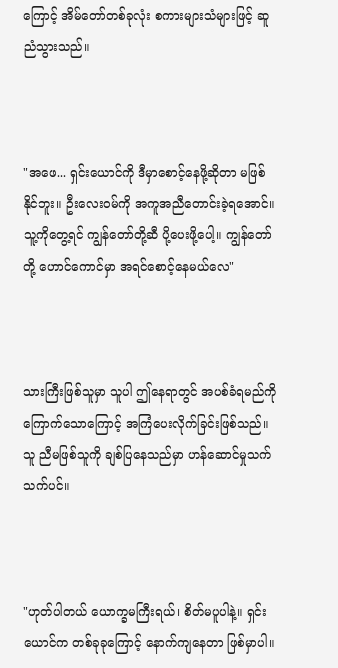ကြောင့် အိမ်တော်တစ်ခုလုံး စကားများသံများဖြင့် ဆူညံသွားသည်။



"အဖေ... ရှင်းယောင်ကို ဒီမှာစောင့်နေဖို့ဆိုတာ မဖြစ်နိုင်ဘူး။ ဦးလေးဝမ်ကို အကူအညီတောင်းခဲ့ရအောင်။ သူ့ကိုတွေ့ရင် ကျွန်တော်တို့ဆီ ပို့ပေးဖို့ပေါ့။ ကျွန်တော်တို့ ဟောင်ကောင်မှာ အရင်စောင့်နေမယ်လေ"



သားကြီးဖြစ်သူမှာ သူပါ ဤနေရာတွင် အပစ်ခံရမည်ကို ကြောက်သောကြောင့် အကြံပေးလိုက်ခြင်းဖြစ်သည်။ သူ ညီမဖြစ်သူကို ချစ်ပြနေသည်မှာ ဟန်ဆောင်မှုသက်သက်ပင်။



"ဟုတ်ပါတယ် ယောက္ခမကြီးရယ်၊ စိတ်မပူပါနဲ့။ ရှင်းယောင်က တစ်ခုခုကြောင့် နောက်ကျနေတာ ဖြစ်မှာပါ။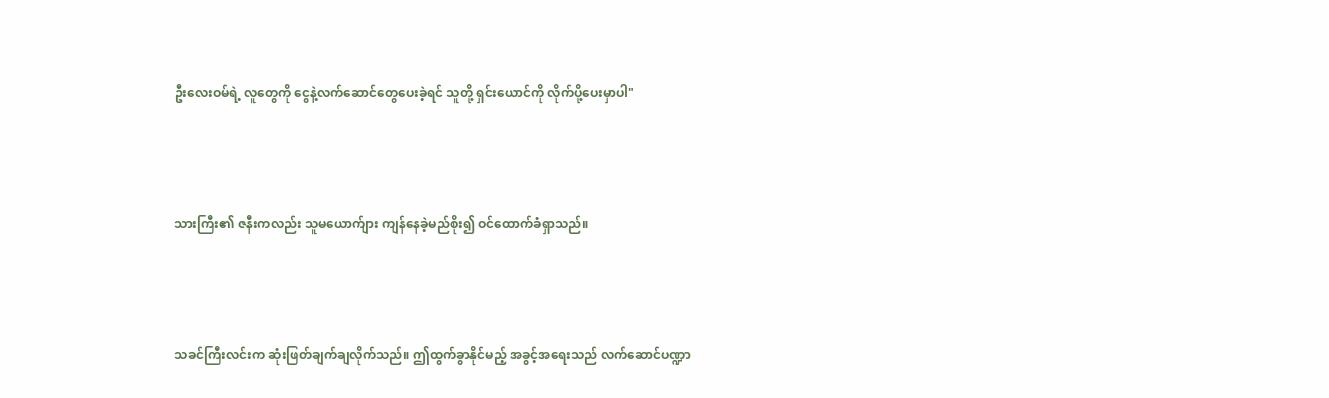ဦးလေးဝမ်ရဲ့ လူတွေကို ငွေနဲ့လက်ဆောင်တွေပေးခဲ့ရင် သူတို့ ရှင်းယောင်ကို လိုက်ပို့ပေးမှာပါ"



သားကြီး၏ ဇနီးကလည်း သူမယောက်ျား ကျန်နေခဲ့မည်စိုး၍ ဝင်ထောက်ခံရှာသည်။



သခင်ကြီးလင်းက ဆုံးဖြတ်ချက်ချလိုက်သည်။ ဤထွက်ခွာနိုင်မည့် အခွင့်အရေးသည် လက်ဆောင်ပဏ္ဍာ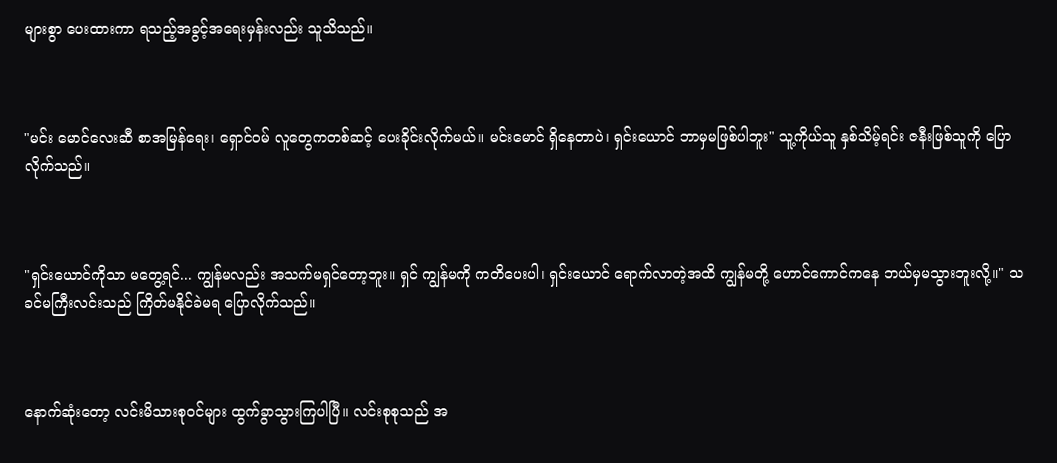များစွာ ပေးထားကာ ရသည့်အခွင့်အရေးမှန်းလည်း သူသိသည်။



"မင်း မောင်လေးဆီ စာအမြန်ရေး၊ ရှောင်ဝမ် လူတွေကတစ်ဆင့် ပေးခိုင်းလိုက်မယ်။ မင်းမောင် ရှိနေတာပဲ၊ ရှင်းယောင် ဘာမှမဖြစ်ပါဘူး" သူ့ကိုယ်သူ နှစ်သိမ့်ရင်း ဇနီးဖြစ်သူကို ပြောလိုက်သည်။



"ရှင်းယောင်ကိုသာ မတွေ့ရင်... ကျွန်မလည်း အသက်မရှင်တော့ဘူး။ ရှင် ကျွန်မကို ကတိပေးပါ၊ ရှင်းယောင် ရောက်လာတဲ့အထိ ကျွန်မတို့ ဟောင်ကောင်ကနေ ဘယ်မှမသွားဘူးလို့။" သခင်မကြီးလင်းသည် ကြိတ်မနိုင်ခဲမရ ပြောလိုက်သည်။



နောက်ဆုံးတော့ လင်းမိသားစုဝင်များ ထွက်ခွာသွားကြပါပြီ။ လင်းစုစုသည် အ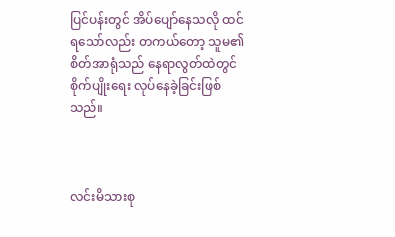ပြင်ပန်းတွင် အိပ်ပျော်နေသလို ထင်ရသော်လည်း တကယ်တော့ သူမ၏ စိတ်အာရုံသည် နေရာလွတ်ထဲတွင် စိုက်ပျိုးရေး လုပ်နေခဲ့ခြင်းဖြစ်သည်။



လင်းမိသားစု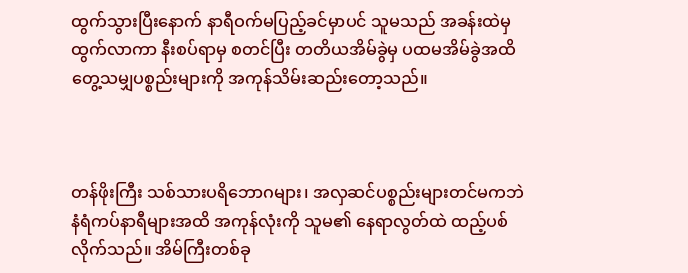ထွက်သွားပြီးနောက် နာရီဝက်မပြည့်ခင်မှာပင် သူမသည် အခန်းထဲမှ ထွက်လာကာ နီးစပ်ရာမှ စတင်ပြီး တတိယအိမ်ခွဲမှ ပထမအိမ်ခွဲအထိ တွေ့သမျှပစ္စည်းများကို အကုန်သိမ်းဆည်းတော့သည်။



တန်ဖိုးကြီး သစ်သားပရိဘောဂများ၊ အလှဆင်ပစ္စည်းများတင်မကဘဲ နံရံကပ်နာရီများအထိ အကုန်လုံးကို သူမ၏ နေရာလွတ်ထဲ ထည့်ပစ်လိုက်သည်။ အိမ်ကြီးတစ်ခု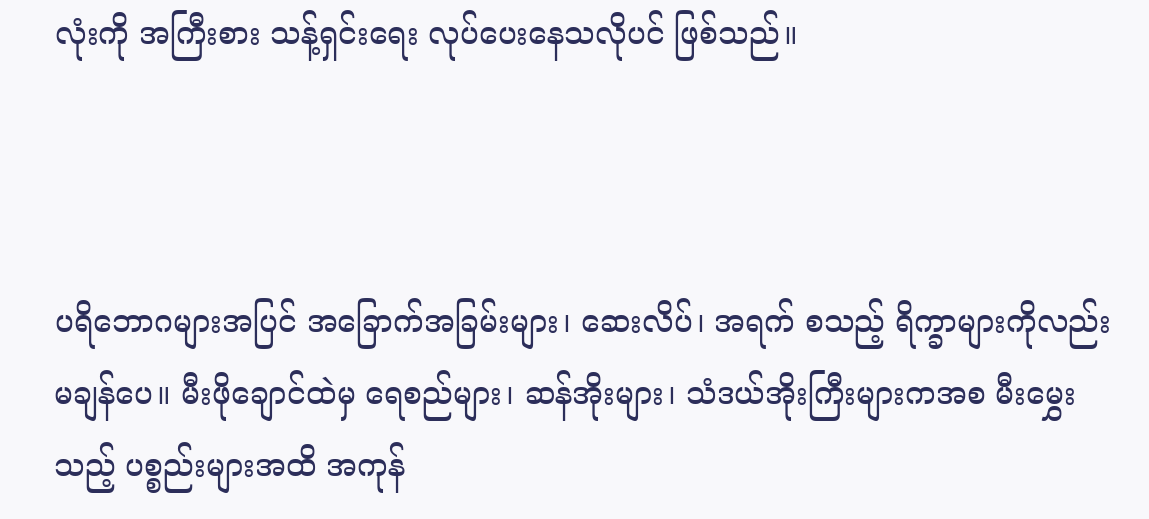လုံးကို အကြီးစား သန့်ရှင်းရေး လုပ်ပေးနေသလိုပင် ဖြစ်သည်။



ပရိဘောဂများအပြင် အခြောက်အခြမ်းများ၊ ဆေးလိပ်၊ အရက် စသည့် ရိက္ခာများကိုလည်း မချန်ပေ။ မီးဖိုချောင်ထဲမှ ရေစည်များ၊ ဆန်အိုးများ၊ သံဒယ်အိုးကြီးများကအစ မီးမွှေးသည့် ပစ္စည်းများအထိ အကုန်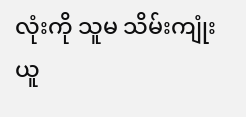လုံးကို သူမ သိမ်းကျုံးယူ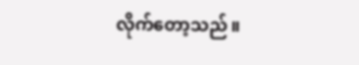လိုက်တော့သည်။